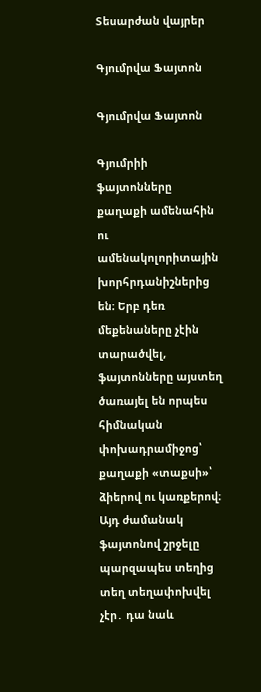Տեսարժան վայրեր

Գյումրվա Ֆայտոն

Գյումրվա Ֆայտոն

Գյումրիի ֆայտոնները քաղաքի ամենահին ու ամենակոլորիտային խորհրդանիշներից են։ Երբ դեռ մեքենաները չէին տարածվել, ֆայտոնները այստեղ ծառայել են որպես հիմնական փոխադրամիջոց՝ քաղաքի «տաքսի»՝ ձիերով ու կառքերով։ Այդ ժամանակ ֆայտոնով շրջելը պարզապես տեղից տեղ տեղափոխվել չէր․ դա նաև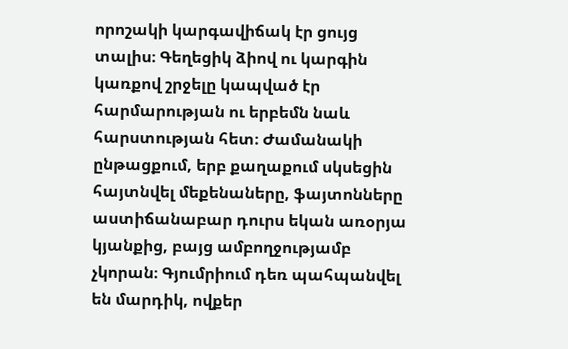որոշակի կարգավիճակ էր ցույց տալիս։ Գեղեցիկ ձիով ու կարգին կառքով շրջելը կապված էր հարմարության ու երբեմն նաև հարստության հետ։ Ժամանակի ընթացքում, երբ քաղաքում սկսեցին հայտնվել մեքենաները, ֆայտոնները աստիճանաբար դուրս եկան առօրյա կյանքից, բայց ամբողջությամբ չկորան։ Գյումրիում դեռ պահպանվել են մարդիկ, ովքեր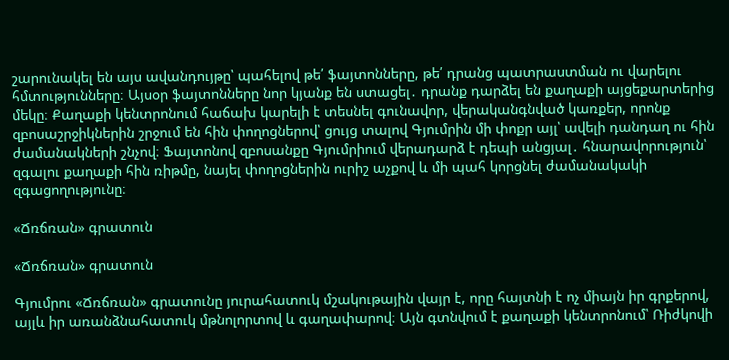շարունակել են այս ավանդույթը՝ պահելով թե՛ ֆայտոնները, թե՛ դրանց պատրաստման ու վարելու հմտությունները։ Այսօր ֆայտոնները նոր կյանք են ստացել․ դրանք դարձել են քաղաքի այցեքարտերից մեկը։ Քաղաքի կենտրոնում հաճախ կարելի է տեսնել գունավոր, վերականգնված կառքեր, որոնք զբոսաշրջիկներին շրջում են հին փողոցներով՝ ցույց տալով Գյումրին մի փոքր այլ՝ ավելի դանդաղ ու հին ժամանակների շնչով։ Ֆայտոնով զբոսանքը Գյումրիում վերադարձ է դեպի անցյալ․ հնարավորություն՝ զգալու քաղաքի հին ռիթմը, նայել փողոցներին ուրիշ աչքով և մի պահ կորցնել ժամանակակի զգացողությունը։

«Ճռճռան» գրատուն

«Ճռճռան» գրատուն

Գյումրու «Ճռճռան» գրատունը յուրահատուկ մշակութային վայր է, որը հայտնի է ոչ միայն իր գրքերով, այլև իր առանձնահատուկ մթնոլորտով և գաղափարով։ Այն գտնվում է քաղաքի կենտրոնում՝ Ռիժկովի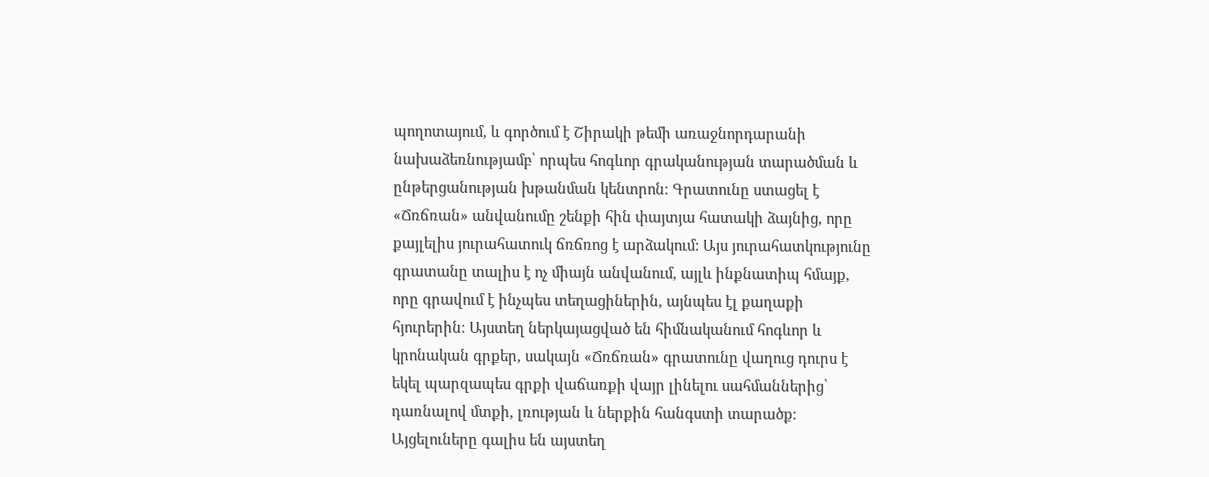պողոտայում, և գործում է Շիրակի թեմի առաջնորդարանի նախաձեռնությամբ՝ որպես հոգևոր գրականության տարածման և ընթերցանության խթանման կենտրոն։ Գրատունը ստացել է «Ճռճռան» անվանումը շենքի հին փայտյա հատակի ձայնից, որը քայլելիս յուրահատուկ ճռճռոց է արձակում: Այս յուրահատկությունը գրատանը տալիս է ոչ միայն անվանում, այլև ինքնատիպ հմայք, որը գրավում է ինչպես տեղացիներին, այնպես էլ քաղաքի հյուրերին։ Այստեղ ներկայացված են հիմնականում հոգևոր և կրոնական գրքեր, սակայն «Ճռճռան» գրատունը վաղուց դուրս է եկել պարզապես գրքի վաճառքի վայր լինելու սահմաններից՝ դառնալով մտքի, լռության և ներքին հանգստի տարածք։ Այցելուները գալիս են այստեղ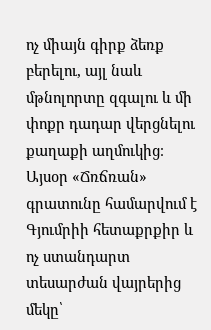ոչ միայն գիրք ձեռք բերելու, այլ նաև մթնոլորտը զգալու և մի փոքր դադար վերցնելու քաղաքի աղմուկից։ Այսօր «Ճռճռան» գրատունը համարվում է Գյումրիի հետաքրքիր և ոչ ստանդարտ տեսարժան վայրերից մեկը՝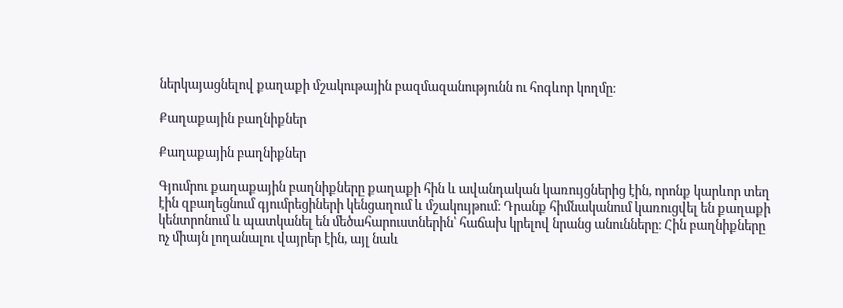ներկայացնելով քաղաքի մշակութային բազմազանությունն ու հոգևոր կողմը։

Քաղաքային բաղնիքներ

Քաղաքային բաղնիքներ

Գյումրու քաղաքային բաղնիքները քաղաքի հին և ավանդական կառույցներից էին, որոնք կարևոր տեղ էին զբաղեցնում գյումրեցիների կենցաղում և մշակույթում։ Դրանք հիմնականում կառուցվել են քաղաքի կենտրոնում և պատկանել են մեծահարուստներին՝ հաճախ կրելով նրանց անունները։ Հին բաղնիքները ոչ միայն լողանալու վայրեր էին, այլ նաև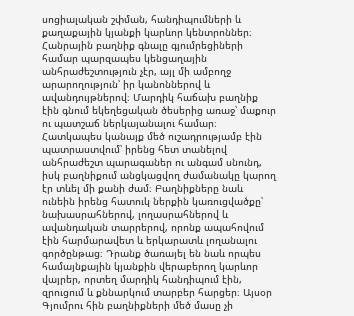սոցիալական շփման, հանդիպումների և քաղաքային կյանքի կարևոր կենտրոններ։ Հանրային բաղնիք գնալը գյումրեցիների համար պարզապես կենցաղային անհրաժեշտություն չէր, այլ մի ամբողջ արարողություն՝ իր կանոններով և ավանդույթներով։ Մարդիկ հաճախ բաղնիք էին գնում եկեղեցական ծեսերից առաջ՝ մաքուր ու պատշաճ ներկայանալու համար։ Հատկապես կանայք մեծ ուշադրությամբ էին պատրաստվում՝ իրենց հետ տանելով անհրաժեշտ պարագաներ ու անգամ սնունդ, իսկ բաղնիքում անցկացվող ժամանակը կարող էր տևել մի քանի ժամ։ Բաղնիքները նաև ունեին իրենց հատուկ ներքին կառուցվածքը՝ նախասրահներով, լողասրահներով և ավանդական տարրերով, որոնք ապահովում էին հարմարավետ և երկարատև լողանալու գործընթաց։ Դրանք ծառայել են նաև որպես համայնքային կյանքին վերաբերող կարևոր վայրեր, որտեղ մարդիկ հանդիպում էին, զրուցում և քննարկում տարբեր հարցեր։ Այսօր Գյումրու հին բաղնիքների մեծ մասը չի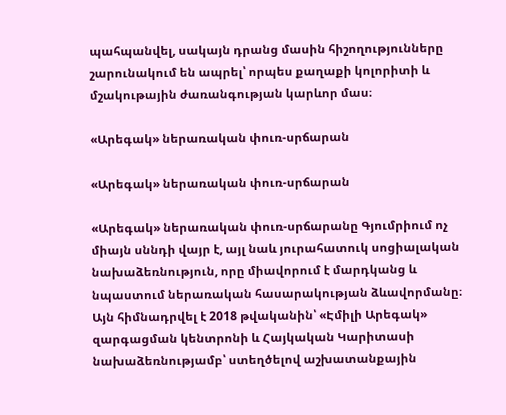պահպանվել, սակայն դրանց մասին հիշողությունները շարունակում են ապրել՝ որպես քաղաքի կոլորիտի և մշակութային ժառանգության կարևոր մաս։

«Արեգակ» ներառական փուռ-սրճարան

«Արեգակ» ներառական փուռ-սրճարան

«Արեգակ» ներառական փուռ-սրճարանը Գյումրիում ոչ միայն սննդի վայր է, այլ նաև յուրահատուկ սոցիալական նախաձեռնություն, որը միավորում է մարդկանց և նպաստում ներառական հասարակության ձևավորմանը։ Այն հիմնադրվել է 2018 թվականին՝ «Էմիլի Արեգակ» զարգացման կենտրոնի և Հայկական Կարիտասի նախաձեռնությամբ՝ ստեղծելով աշխատանքային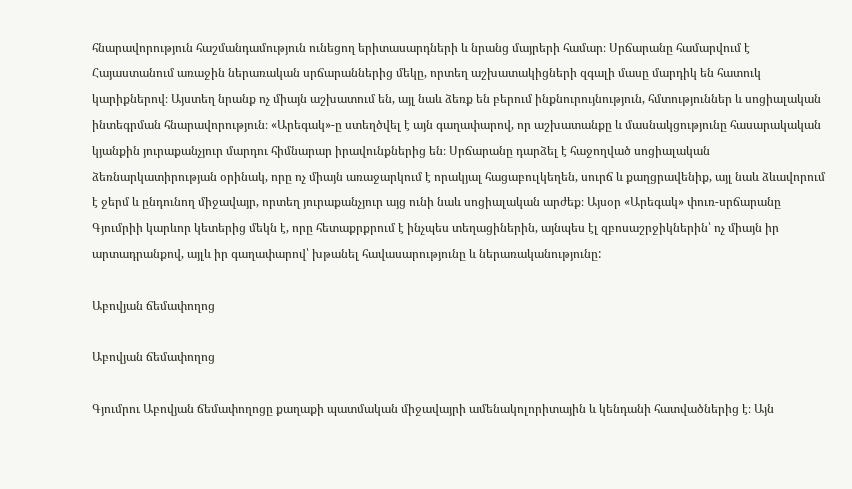հնարավորություն հաշմանդամություն ունեցող երիտասարդների և նրանց մայրերի համար։ Սրճարանը համարվում է Հայաստանում առաջին ներառական սրճարաններից մեկը, որտեղ աշխատակիցների զգալի մասը մարդիկ են հատուկ կարիքներով։ Այստեղ նրանք ոչ միայն աշխատում են, այլ նաև ձեռք են բերում ինքնուրույնություն, հմտություններ և սոցիալական ինտեգրման հնարավորություն։ «Արեգակ»-ը ստեղծվել է այն գաղափարով, որ աշխատանքը և մասնակցությունը հասարակական կյանքին յուրաքանչյուր մարդու հիմնարար իրավունքներից են։ Սրճարանը դարձել է հաջողված սոցիալական ձեռնարկատիրության օրինակ, որը ոչ միայն առաջարկում է որակյալ հացաբուլկեղեն, սուրճ և քաղցրավենիք, այլ նաև ձևավորում է ջերմ և ընդունող միջավայր, որտեղ յուրաքանչյուր այց ունի նաև սոցիալական արժեք։ Այսօր «Արեգակ» փուռ-սրճարանը Գյումրիի կարևոր կետերից մեկն է, որը հետաքրքրում է ինչպես տեղացիներին, այնպես էլ զբոսաշրջիկներին՝ ոչ միայն իր արտադրանքով, այլև իր գաղափարով՝ խթանել հավասարությունը և ներառականությունը:

Աբովյան ճեմափողոց

Աբովյան ճեմափողոց

Գյումրու Աբովյան ճեմափողոցը քաղաքի պատմական միջավայրի ամենակոլորիտային և կենդանի հատվածներից է։ Այն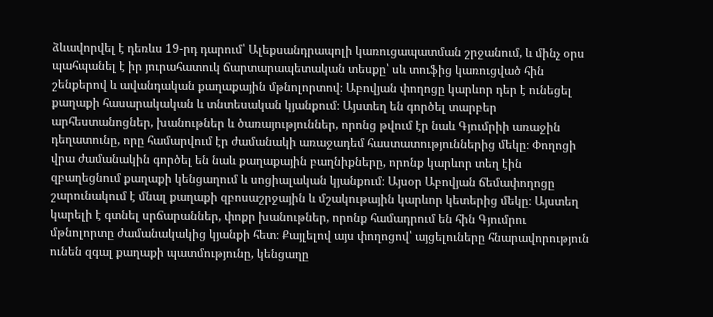ձևավորվել է դեռևս 19-րդ դարում՝ Ալեքսանդրապոլի կառուցապատման շրջանում, և մինչ օրս պահպանել է իր յուրահատուկ ճարտարապետական տեսքը՝ սև տուֆից կառուցված հին շենքերով և ավանդական քաղաքային մթնոլորտով։ Աբովյան փողոցը կարևոր դեր է ունեցել քաղաքի հասարակական և տնտեսական կյանքում։ Այստեղ են գործել տարբեր արհեստանոցներ, խանութներ և ծառայություններ, որոնց թվում էր նաև Գյումրիի առաջին դեղատունը, որը համարվում էր ժամանակի առաջադեմ հաստատություններից մեկը։ Փողոցի վրա ժամանակին գործել են նաև քաղաքային բաղնիքները, որոնք կարևոր տեղ էին զբաղեցնում քաղաքի կենցաղում և սոցիալական կյանքում։ Այսօր Աբովյան ճեմափողոցը շարունակում է մնալ քաղաքի զբոսաշրջային և մշակութային կարևոր կետերից մեկը։ Այստեղ կարելի է գտնել սրճարաններ, փոքր խանութներ, որոնք համադրում են հին Գյումրու մթնոլորտը ժամանակակից կյանքի հետ։ Քայլելով այս փողոցով՝ այցելուները հնարավորություն ունեն զգալ քաղաքի պատմությունը, կենցաղը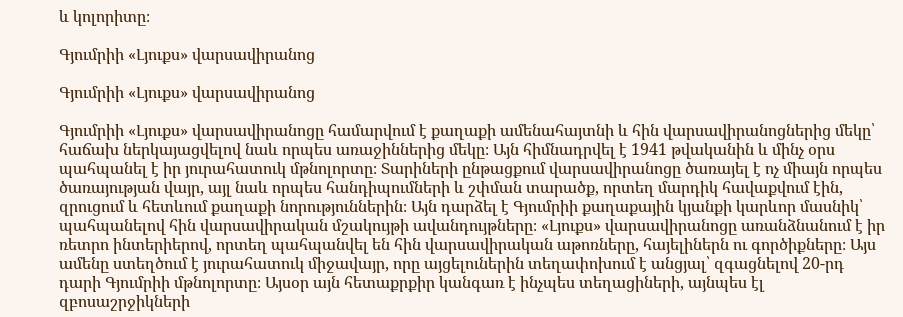և կոլորիտը։

Գյումրիի «Լյուքս» վարսավիրանոց

Գյումրիի «Լյուքս» վարսավիրանոց

Գյումրիի «Լյուքս» վարսավիրանոցը համարվում է քաղաքի ամենահայտնի և հին վարսավիրանոցներից մեկը՝ հաճախ ներկայացվելով նաև որպես առաջիններից մեկը։ Այն հիմնադրվել է 1941 թվականին և մինչ օրս պահպանել է իր յուրահատուկ մթնոլորտը։ Տարիների ընթացքում վարսավիրանոցը ծառայել է ոչ միայն որպես ծառայության վայր, այլ նաև որպես հանդիպումների և շփման տարածք, որտեղ մարդիկ հավաքվում էին, զրուցում և հետևում քաղաքի նորություններին։ Այն դարձել է Գյումրիի քաղաքային կյանքի կարևոր մասնիկ՝ պահպանելով հին վարսավիրական մշակույթի ավանդույթները։ «Լյուքս» վարսավիրանոցը առանձնանում է իր ռետրո ինտերիերով, որտեղ պահպանվել են հին վարսավիրական աթոռները, հայելիներն ու գործիքները։ Այս ամենը ստեղծում է յուրահատուկ միջավայր, որը այցելուներին տեղափոխում է անցյալ՝ զգացնելով 20-րդ դարի Գյումրիի մթնոլորտը։ Այսօր այն հետաքրքիր կանգառ է ինչպես տեղացիների, այնպես էլ զբոսաշրջիկների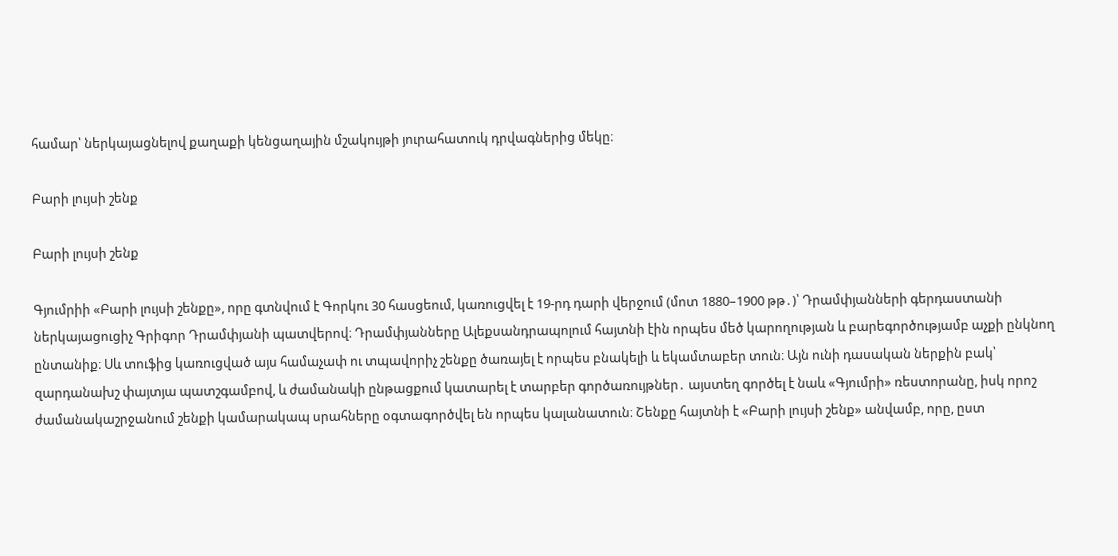համար՝ ներկայացնելով քաղաքի կենցաղային մշակույթի յուրահատուկ դրվագներից մեկը։

Բարի լույսի շենք

Բարի լույսի շենք

Գյումրիի «Բարի լույսի շենքը», որը գտնվում է Գորկու 30 հասցեում, կառուցվել է 19-րդ դարի վերջում (մոտ 1880–1900 թթ․)՝ Դրամփյանների գերդաստանի ներկայացուցիչ Գրիգոր Դրամփյանի պատվերով։ Դրամփյանները Ալեքսանդրապոլում հայտնի էին որպես մեծ կարողության և բարեգործությամբ աչքի ընկնող ընտանիք։ Սև տուֆից կառուցված այս համաչափ ու տպավորիչ շենքը ծառայել է որպես բնակելի և եկամտաբեր տուն։ Այն ունի դասական ներքին բակ՝ զարդանախշ փայտյա պատշգամբով, և ժամանակի ընթացքում կատարել է տարբեր գործառույթներ․ այստեղ գործել է նաև «Գյումրի» ռեստորանը, իսկ որոշ ժամանակաշրջանում շենքի կամարակապ սրահները օգտագործվել են որպես կալանատուն։ Շենքը հայտնի է «Բարի լույսի շենք» անվամբ, որը, ըստ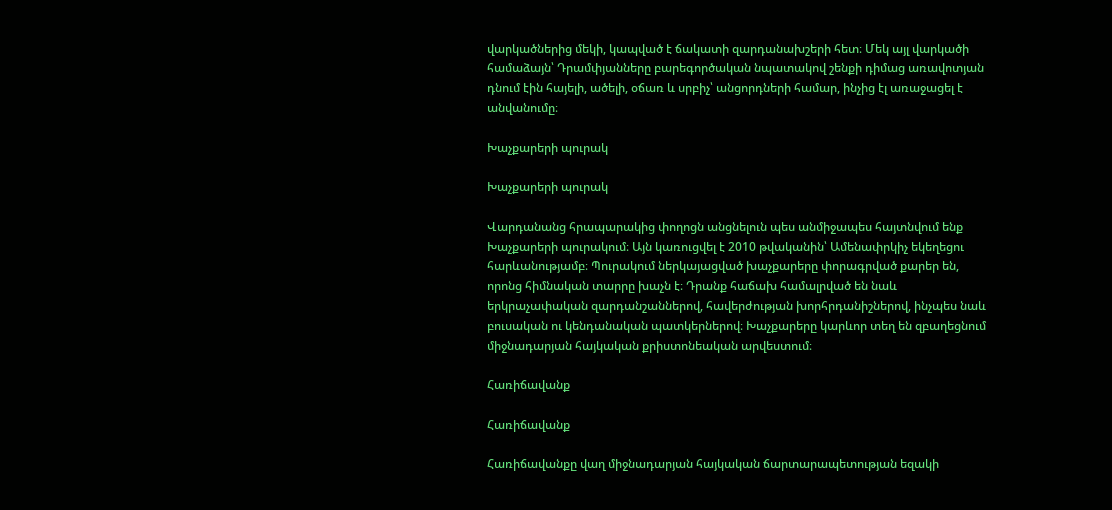վարկածներից մեկի, կապված է ճակատի զարդանախշերի հետ։ Մեկ այլ վարկածի համաձայն՝ Դրամփյանները բարեգործական նպատակով շենքի դիմաց առավոտյան դնում էին հայելի, ածելի, օճառ և սրբիչ՝ անցորդների համար, ինչից էլ առաջացել է անվանումը։

Խաչքարերի պուրակ

Խաչքարերի պուրակ

Վարդանանց հրապարակից փողոցն անցնելուն պես անմիջապես հայտնվում ենք Խաչքարերի պուրակում։ Այն կառուցվել է 2010 թվականին՝ Ամենափրկիչ եկեղեցու հարևանությամբ։ Պուրակում ներկայացված խաչքարերը փորագրված քարեր են, որոնց հիմնական տարրը խաչն է։ Դրանք հաճախ համալրված են նաև երկրաչափական զարդանշաններով, հավերժության խորհրդանիշներով, ինչպես նաև բուսական ու կենդանական պատկերներով։ Խաչքարերը կարևոր տեղ են զբաղեցնում միջնադարյան հայկական քրիստոնեական արվեստում։

Հառիճավանք

Հառիճավանք

Հառիճավանքը վաղ միջնադարյան հայկական ճարտարապետության եզակի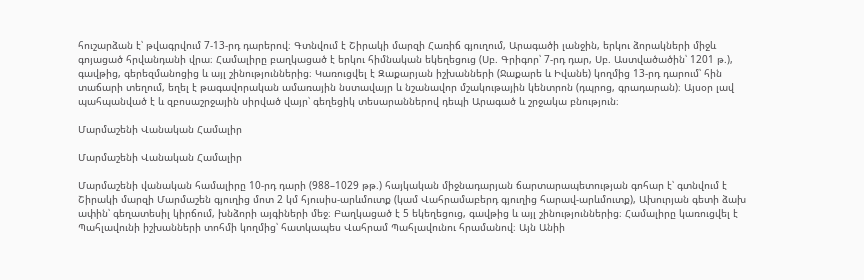հուշարձան է՝ թվագրվում 7-13-րդ դարերով։ Գտնվում է Շիրակի մարզի Հառիճ գյուղում, Արագածի լանջին, երկու ձորակների միջև գոյացած հրվանդանի վրա։ Համալիրը բաղկացած է երկու հիմնական եկեղեցուց (Սբ. Գրիգոր՝ 7-րդ դար, Սբ. Աստվածածին՝ 1201 թ.), գավթից, գերեզմանոցից և այլ շինություններից։ Կառուցվել է Զաքարյան իշխանների (Ջաքարե և Իվանե) կողմից 13-րդ դարում՝ հին տաճարի տեղում, եղել է թագավորական ամառային նստավայր և նշանավոր մշակութային կենտրոն (դպրոց, գրադարան)։ Այսօր լավ պահպանված է և զբոսաշրջային սիրված վայր՝ գեղեցիկ տեսարաններով դեպի Արագած և շրջակա բնություն։

Մարմաշենի Վանական Համալիր

Մարմաշենի Վանական Համալիր

Մարմաշենի վանական համալիրը 10-րդ դարի (988–1029 թթ.) հայկական միջնադարյան ճարտարապետության գոհար է՝ գտնվում է Շիրակի մարզի Մարմաշեն գյուղից մոտ 2 կմ հյուսիս-արևմուտք (կամ Վահրամաբերդ գյուղից հարավ-արևմուտք), Ախուրյան գետի ձախ ափին՝ գեղատեսիլ կիրճում, խնձորի այգիների մեջ։ Բաղկացած է 5 եկեղեցուց, գավթից և այլ շինություններից։ Համալիրը կառուցվել է Պահլավունի իշխանների տոհմի կողմից՝ հատկապես Վահրամ Պահլավունու հրամանով։ Այն Անիի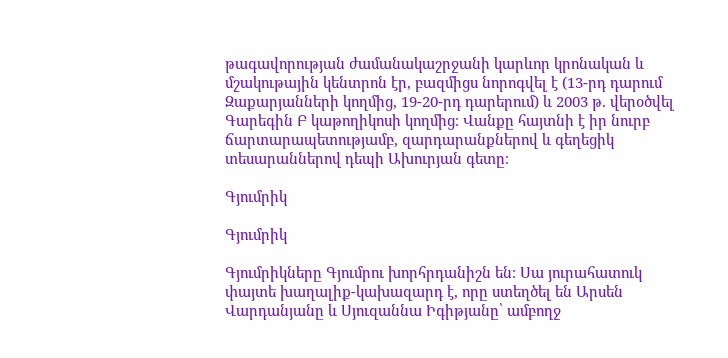թագավորության ժամանակաշրջանի կարևոր կրոնական և մշակութային կենտրոն էր, բազմիցս նորոգվել է (13-րդ դարում Զաքարյանների կողմից, 19-20-րդ դարերում) և 2003 թ. վերօծվել Գարեգին Բ կաթողիկոսի կողմից։ Վանքը հայտնի է իր նուրբ ճարտարապետությամբ, զարդարանքներով և գեղեցիկ տեսարաններով դեպի Ախուրյան գետը։

Գյումրիկ

Գյումրիկ

Գյումրիկները Գյումրու խորհրդանիշն են։ Սա յուրահատուկ փայտե խաղալիք-կախազարդ է, որը ստեղծել են Արսեն Վարդանյանը և Սյուզաննա Իգիթյանը՝ ամբողջ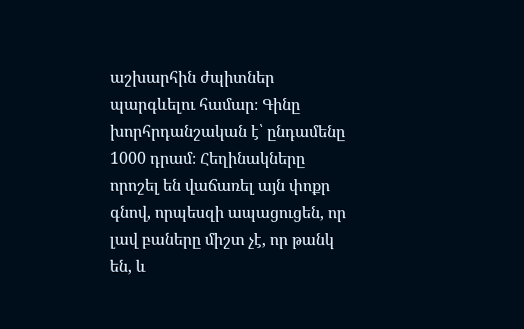աշխարհին ժպիտներ պարգևելու համար։ Գինը խորհրդանշական է՝ ընդամենը 1000 դրամ։ Հեղինակները որոշել են վաճառել այն փոքր գնով, որպեսզի ապացուցեն, որ լավ բաները միշտ չէ, որ թանկ են, և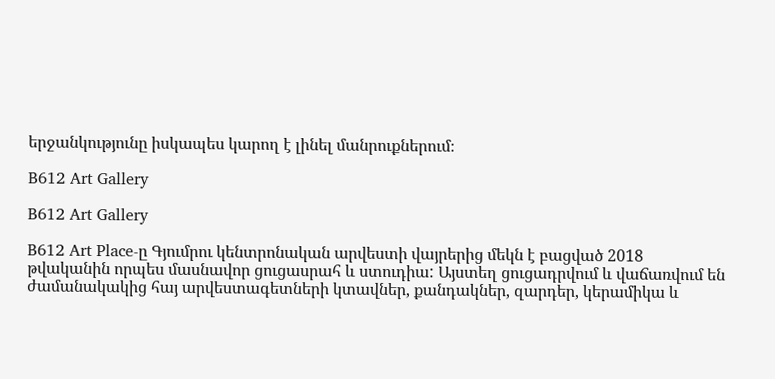երջանկությունը իսկապես կարող է լինել մանրուքներում։

B612 Art Gallery

B612 Art Gallery

B612 Art Place-ը Գյումրու կենտրոնական արվեստի վայրերից մեկն է բացված 2018 թվականին որպես մասնավոր ցուցասրահ և ստուդիա: Այստեղ ցուցադրվում և վաճառվում են ժամանակակից հայ արվեստագետների կտավներ, քանդակներ, զարդեր, կերամիկա և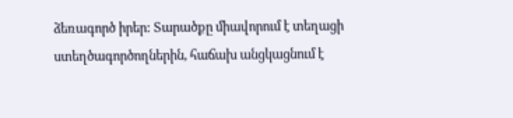ձեռագործ իրեր: Տարածքը միավորում է տեղացի ստեղծագործողներին, հաճախ անցկացնում է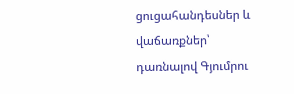ցուցահանդեսներ և վաճառքներ՝ դառնալով Գյումրու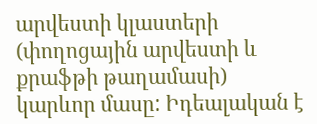արվեստի կլաստերի (փողոցային արվեստի և քրաֆթի թաղամասի) կարևոր մասը: Իդեալական է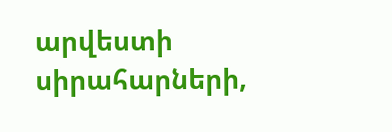արվեստի սիրահարների,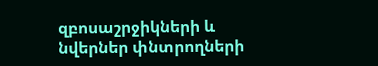զբոսաշրջիկների և նվերներ փնտրողների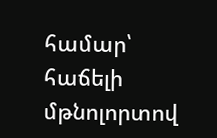համար՝ հաճելի մթնոլորտով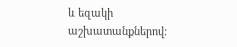և եզակի աշխատանքներով: